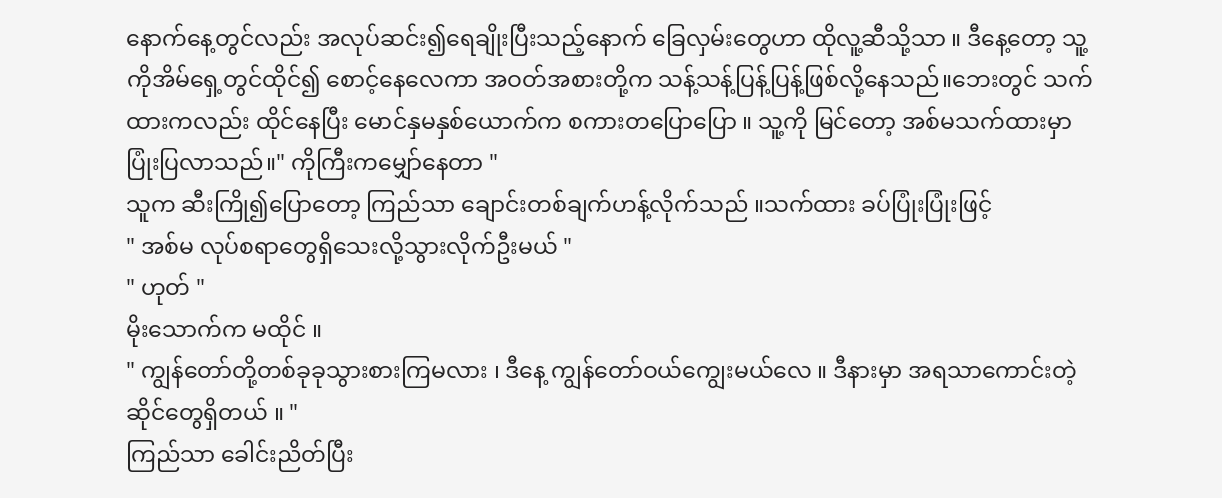နောက်နေ့တွင်လည်း အလုပ်ဆင်း၍ရေချိုးပြီးသည့်နောက် ခြေလှမ်းတွေဟာ ထိုလူ့ဆီသို့သာ ။ ဒီနေ့တော့ သူ့ကိုအိမ်ရှေ့တွင်ထိုင်၍ စောင့်နေလေကာ အဝတ်အစားတို့က သန့်သန့်ပြန့်ပြန့်ဖြစ်လို့နေသည်။ဘေးတွင် သက်ထားကလည်း ထိုင်နေပြီး မောင်နှမနှစ်ယောက်က စကားတပြောပြော ။ သူ့ကို မြင်တော့ အစ်မသက်ထားမှာ ပြုံးပြလာသည်။" ကိုကြီးကမျှော်နေတာ "
သူက ဆီးကြို၍ပြောတော့ ကြည်သာ ချောင်းတစ်ချက်ဟန့်လိုက်သည် ။သက်ထား ခပ်ပြုံးပြုံးဖြင့်
" အစ်မ လုပ်စရာတွေရှိသေးလို့သွားလိုက်ဦးမယ် "
" ဟုတ် "
မိုးသောက်က မထိုင် ။
" ကျွန်တော်တို့တစ်ခုခုသွားစားကြမလား ၊ ဒီနေ့ ကျွန်တော်ဝယ်ကျွေးမယ်လေ ။ ဒီနားမှာ အရသာကောင်းတဲ့ဆိုင်တွေရှိတယ် ။ "
ကြည်သာ ခေါင်းညိတ်ပြီး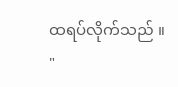ထရပ်လိုက်သည် ။
"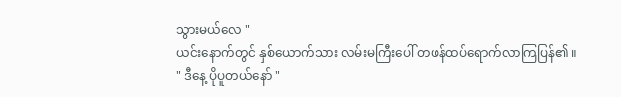သွားမယ်လေ "
ယင်းနောက်တွင် နှစ်ယောက်သား လမ်းမကြီးပေါ် တဖန်ထပ်ရောက်လာကြပြန်၏ ။
" ဒီနေ့ ပိုပူတယ်နော် "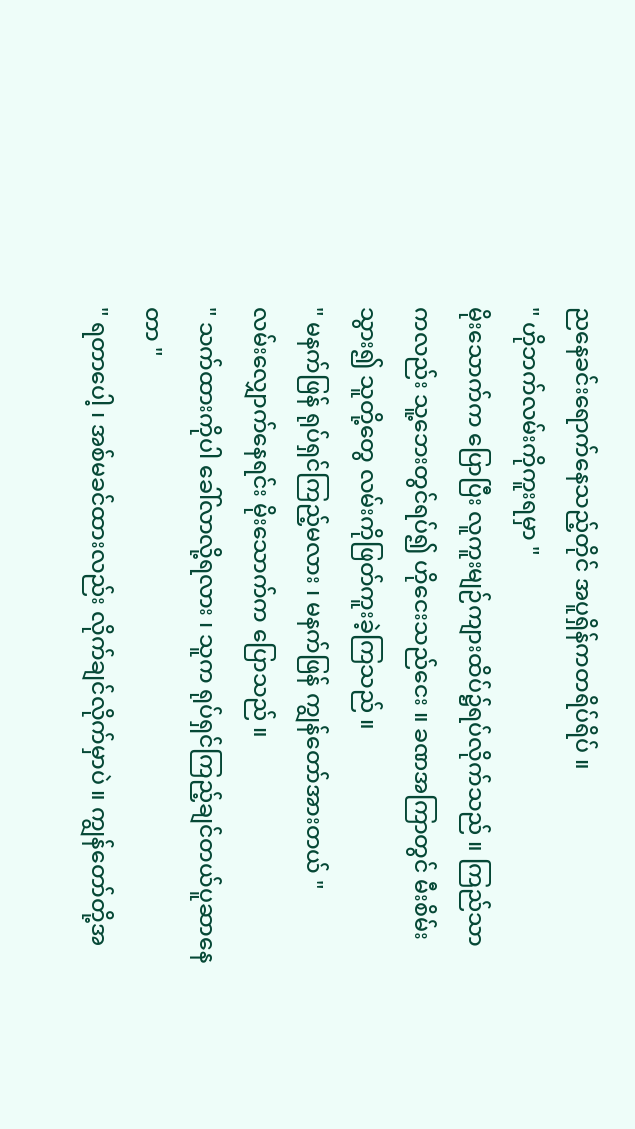ညနေခင်းရောက်နေသည့်တိုင် အပူရှိန်ကတရိပ်ရိပ် ။
" ဟိုဘက်လမ်းကိုကူးရမှာ "
မိုးသောက်က ပြောပြီး လူကူးမျဉ်ကျားထိပ်၌ရပ်လိုက်သည် ။ ကြည်သာကလည်း သူ့ဘေးတွင်ရပ်၍ ဟိုငေးသည်ငေး ။ ခဏအကြာတွင် မီးစိမ်းသွား၍ သူတို့တွေ လမ်းကိုဖြတ်ကူးခဲ့ကြသည် ။
" မနက်ဖြန် ရုပ်ရှင်ကြည့်မလား ၊ မနက်ဖြန် ကျွန်တော်အားတယ် "
လမ်းလျှောက်နေရင်း မိုးသောက်က ပြောသည် ။
" သက်ထားကိုပါ ခေါ်လာလို့ရလား ၊ သူက ရုပ်ရှင်ကြည့်ချင်တယ်ပူဆာနေတာ "
" ရတာပေါ့ ၊ အစ်မခင်ထားလည်း လိုက်ချင်လိုက်မှာပဲ ။ ကျွန်တော်တို့အ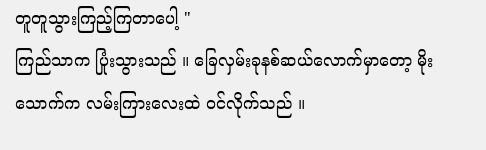တူတူသွားကြည့်ကြတာပေါ့ "
ကြည်သာက ပြုံးသွားသည် ။ ခြေလှမ်းခုနစ်ဆယ်လောက်မှာတော့ မိုးသောက်က လမ်းကြားလေးထဲ ဝင်လိုက်သည် ။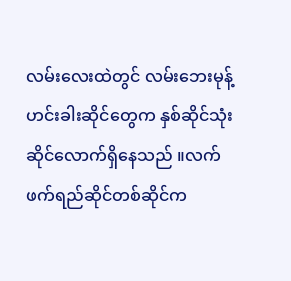လမ်းလေးထဲတွင် လမ်းဘေးမုန့်ဟင်းခါးဆိုင်တွေက နှစ်ဆိုင်သုံးဆိုင်လောက်ရှိနေသည် ။လက်ဖက်ရည်ဆိုင်တစ်ဆိုင်က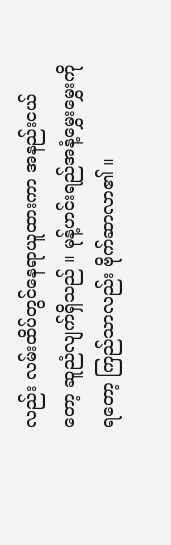လည်း လမ်းထိပ်တွင်နေရာယူထားကာ အနည်းငယ်တော့ ဆူညံလျက်ရှိသည် ။ မုန့်ဟင်းရည်အနံ့မွှေးမွှေးကို ရတော့ ကြည်သာလည်း ဗိုက်ဆာလာ၏ ။